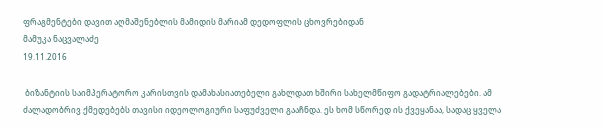ფრაგმენტები დავით აღმაშენებლის მამიდის მარიამ დედოფლის ცხოვრებიდან
მამუკა ნაცვალაძე
19.11.2016

 ბიზანტიის საიმპერატორო კარისთვის დამახასიათებელი გახლდათ ხშირი სახელმწიფო გადატრიალებები. ამ ძალადობრივ ქმედებებს თავისი იდეოლოგიური საფუძველი გააჩნდა. ეს ხომ სწორედ ის ქვეყანაა, სადაც ყველა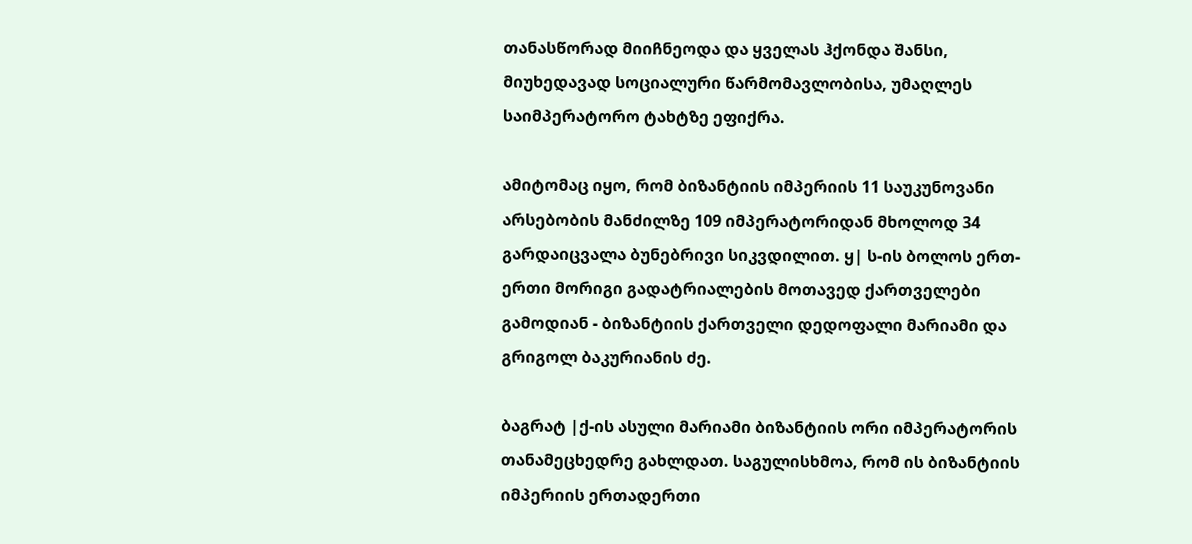თანასწორად მიიჩნეოდა და ყველას ჰქონდა შანსი, მიუხედავად სოციალური წარმომავლობისა, უმაღლეს საიმპერატორო ტახტზე ეფიქრა.

ამიტომაც იყო, რომ ბიზანტიის იმპერიის 11 საუკუნოვანი არსებობის მანძილზე 109 იმპერატორიდან მხოლოდ 34 გარდაიცვალა ბუნებრივი სიკვდილით. ყ| ს-ის ბოლოს ერთ-ერთი მორიგი გადატრიალების მოთავედ ქართველები გამოდიან - ბიზანტიის ქართველი დედოფალი მარიამი და გრიგოლ ბაკურიანის ძე.

ბაგრატ |ქ-ის ასული მარიამი ბიზანტიის ორი იმპერატორის თანამეცხედრე გახლდათ. საგულისხმოა, რომ ის ბიზანტიის იმპერიის ერთადერთი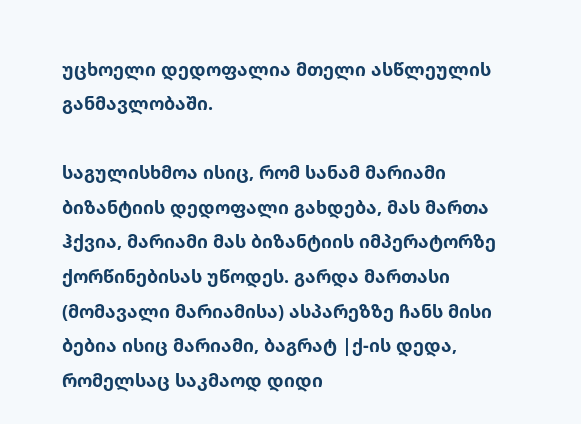უცხოელი დედოფალია მთელი ასწლეულის განმავლობაში.

საგულისხმოა ისიც, რომ სანამ მარიამი ბიზანტიის დედოფალი გახდება, მას მართა ჰქვია, მარიამი მას ბიზანტიის იმპერატორზე ქორწინებისას უწოდეს. გარდა მართასი (მომავალი მარიამისა) ასპარეზზე ჩანს მისი ბებია ისიც მარიამი, ბაგრატ |ქ-ის დედა, რომელსაც საკმაოდ დიდი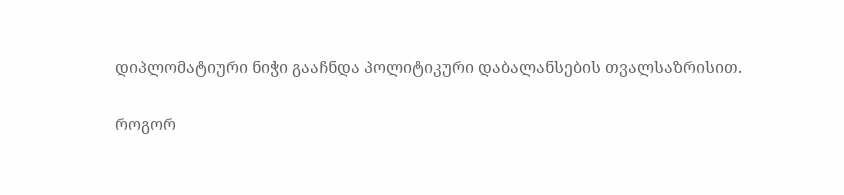დიპლომატიური ნიჭი გააჩნდა პოლიტიკური დაბალანსების თვალსაზრისით.

როგორ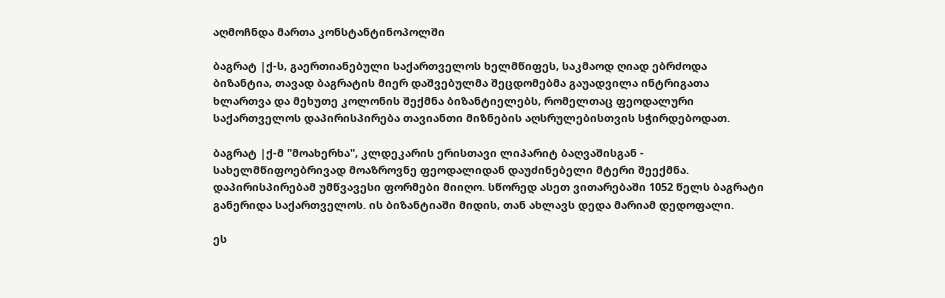აღმოჩნდა მართა კონსტანტინოპოლში

ბაგრატ |ქ-ს, გაერთიანებული საქართველოს ხელმწიფეს, საკმაოდ ღიად ებრძოდა ბიზანტია, თავად ბაგრატის მიერ დაშვებულმა შეცდომებმა გაუადვილა ინტრიგათა ხლართვა და მეხუთე კოლონის შექმნა ბიზანტიელებს, რომელთაც ფეოდალური საქართველოს დაპირისპირება თავიანთი მიზნების აღსრულებისთვის სჭირდებოდათ.

ბაგრატ |ქ-მ "მოახერხა", კლდეკარის ერისთავი ლიპარიტ ბაღვაშისგან - სახელმწიფოებრივად მოაზროვნე ფეოდალიდან დაუძინებელი მტერი შეექმნა. დაპირისპირებამ უმწვავესი ფორმები მიიღო. სწორედ ასეთ ვითარებაში 1052 წელს ბაგრატი განერიდა საქართველოს. ის ბიზანტიაში მიდის, თან ახლავს დედა მარიამ დედოფალი.

ეს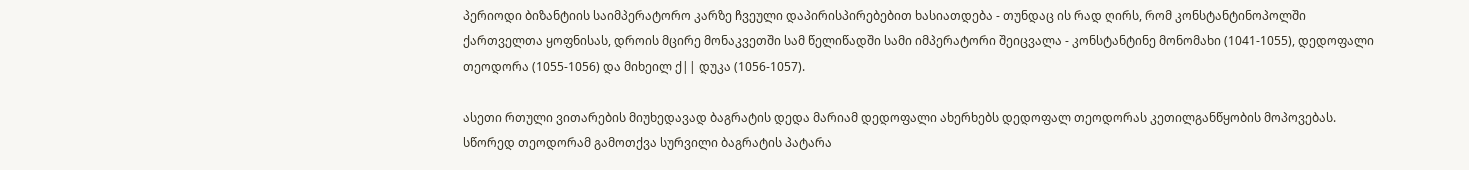პერიოდი ბიზანტიის საიმპერატორო კარზე ჩვეული დაპირისპირებებით ხასიათდება - თუნდაც ის რად ღირს, რომ კონსტანტინოპოლში ქართველთა ყოფნისას, დროის მცირე მონაკვეთში სამ წელიწადში სამი იმპერატორი შეიცვალა - კონსტანტინე მონომახი (1041-1055), დედოფალი თეოდორა (1055-1056) და მიხეილ ქ|| დუკა (1056-1057).

ასეთი რთული ვითარების მიუხედავად ბაგრატის დედა მარიამ დედოფალი ახერხებს დედოფალ თეოდორას კეთილგანწყობის მოპოვებას. სწორედ თეოდორამ გამოთქვა სურვილი ბაგრატის პატარა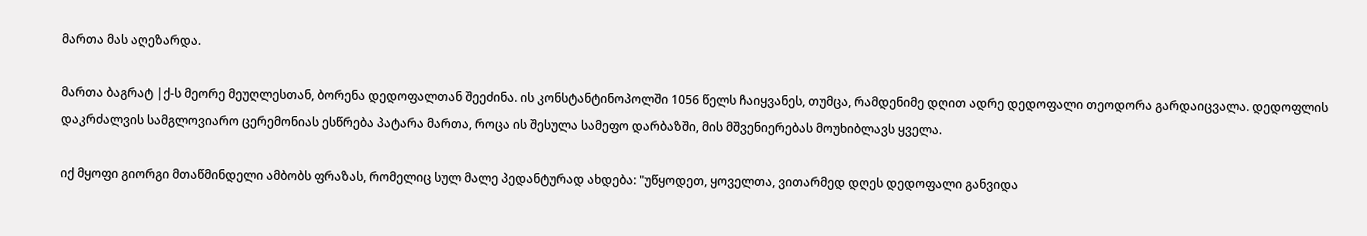მართა მას აღეზარდა.

მართა ბაგრატ |ქ-ს მეორე მეუღლესთან, ბორენა დედოფალთან შეეძინა. ის კონსტანტინოპოლში 1056 წელს ჩაიყვანეს, თუმცა, რამდენიმე დღით ადრე დედოფალი თეოდორა გარდაიცვალა. დედოფლის დაკრძალვის სამგლოვიარო ცერემონიას ესწრება პატარა მართა, როცა ის შესულა სამეფო დარბაზში, მის მშვენიერებას მოუხიბლავს ყველა.

იქ მყოფი გიორგი მთაწმინდელი ამბობს ფრაზას, რომელიც სულ მალე პედანტურად ახდება: "უწყოდეთ, ყოველთა, ვითარმედ დღეს დედოფალი განვიდა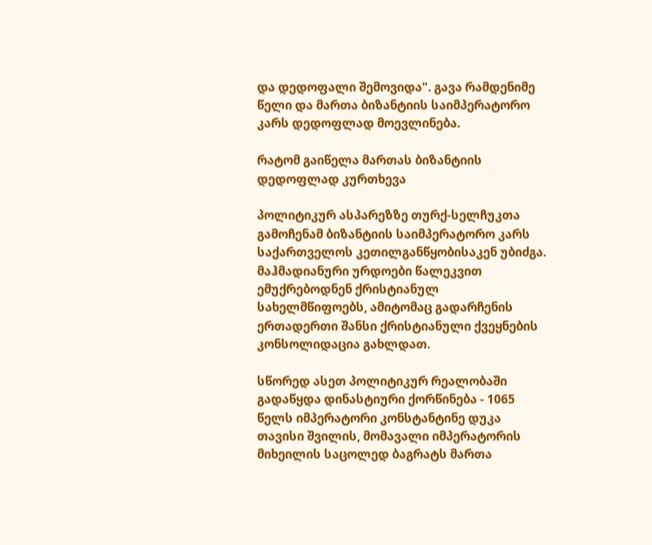და დედოფალი შემოვიდა". გავა რამდენიმე წელი და მართა ბიზანტიის საიმპერატორო კარს დედოფლად მოევლინება.

რატომ გაიწელა მართას ბიზანტიის დედოფლად კურთხევა

პოლიტიკურ ასპარეზზე თურქ-სელჩუკთა გამოჩენამ ბიზანტიის საიმპერატორო კარს საქართველოს კეთილგანწყობისაკენ უბიძგა. მაჰმადიანური ურდოები წალეკვით ემუქრებოდნენ ქრისტიანულ სახელმწიფოებს, ამიტომაც გადარჩენის ერთადერთი შანსი ქრისტიანული ქვეყნების კონსოლიდაცია გახლდათ.

სწორედ ასეთ პოლიტიკურ რეალობაში გადაწყდა დინასტიური ქორწინება - 1065 წელს იმპერატორი კონსტანტინე დუკა თავისი შვილის, მომავალი იმპერატორის მიხეილის საცოლედ ბაგრატს მართა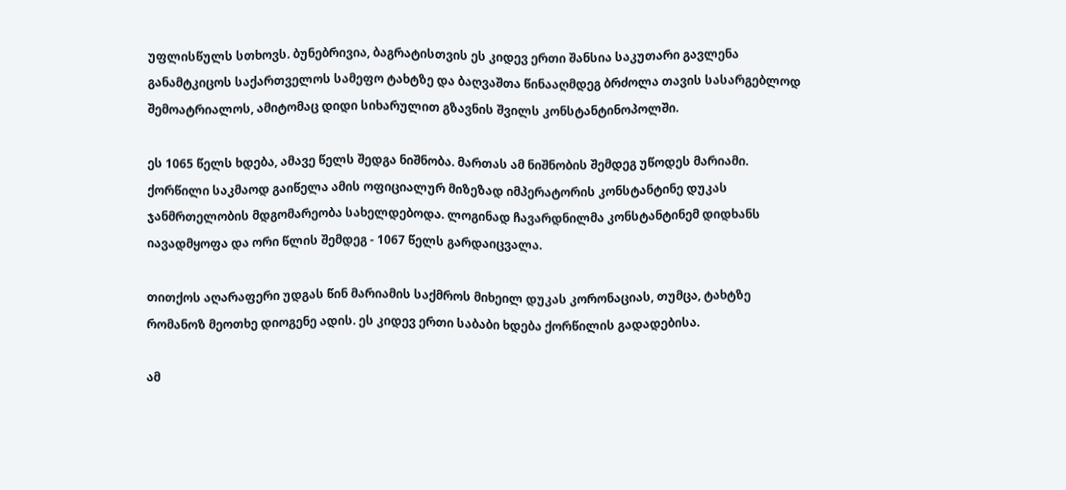უფლისწულს სთხოვს. ბუნებრივია, ბაგრატისთვის ეს კიდევ ერთი შანსია საკუთარი გავლენა განამტკიცოს საქართველოს სამეფო ტახტზე და ბაღვაშთა წინააღმდეგ ბრძოლა თავის სასარგებლოდ შემოატრიალოს, ამიტომაც დიდი სიხარულით გზავნის შვილს კონსტანტინოპოლში.

ეს 1065 წელს ხდება, ამავე წელს შედგა ნიშნობა. მართას ამ ნიშნობის შემდეგ უწოდეს მარიამი. ქორწილი საკმაოდ გაიწელა ამის ოფიციალურ მიზეზად იმპერატორის კონსტანტინე დუკას ჯანმრთელობის მდგომარეობა სახელდებოდა. ლოგინად ჩავარდნილმა კონსტანტინემ დიდხანს იავადმყოფა და ორი წლის შემდეგ - 1067 წელს გარდაიცვალა.

თითქოს აღარაფერი უდგას წინ მარიამის საქმროს მიხეილ დუკას კორონაციას, თუმცა, ტახტზე რომანოზ მეოთხე დიოგენე ადის. ეს კიდევ ერთი საბაბი ხდება ქორწილის გადადებისა.

ამ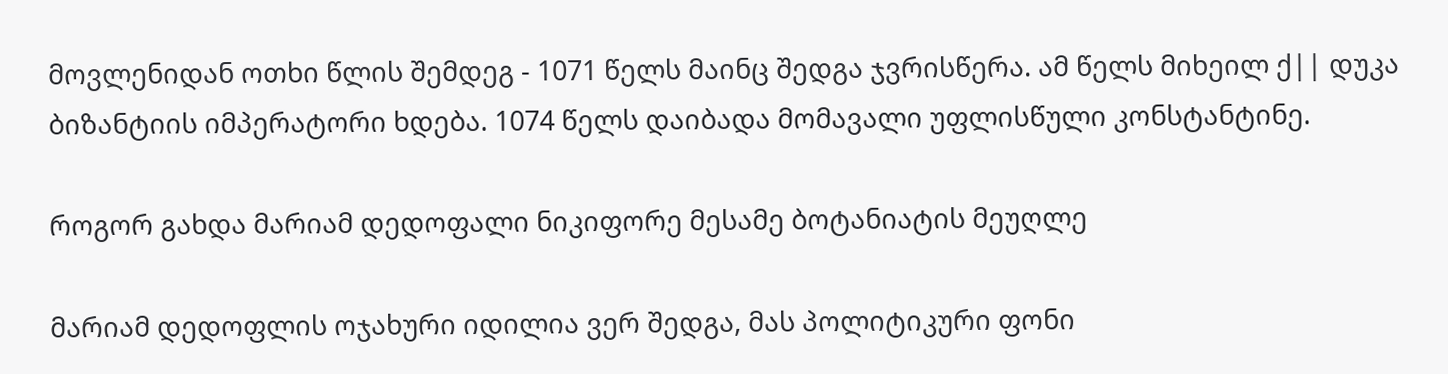მოვლენიდან ოთხი წლის შემდეგ - 1071 წელს მაინც შედგა ჯვრისწერა. ამ წელს მიხეილ ქ|| დუკა ბიზანტიის იმპერატორი ხდება. 1074 წელს დაიბადა მომავალი უფლისწული კონსტანტინე.

როგორ გახდა მარიამ დედოფალი ნიკიფორე მესამე ბოტანიატის მეუღლე

მარიამ დედოფლის ოჯახური იდილია ვერ შედგა, მას პოლიტიკური ფონი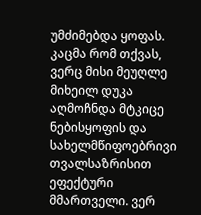უმძიმებდა ყოფას. კაცმა რომ თქვას, ვერც მისი მეუღლე მიხეილ დუკა აღმოჩნდა მტკიცე ნებისყოფის და სახელმწიფოებრივი თვალსაზრისით ეფექტური მმართველი. ვერ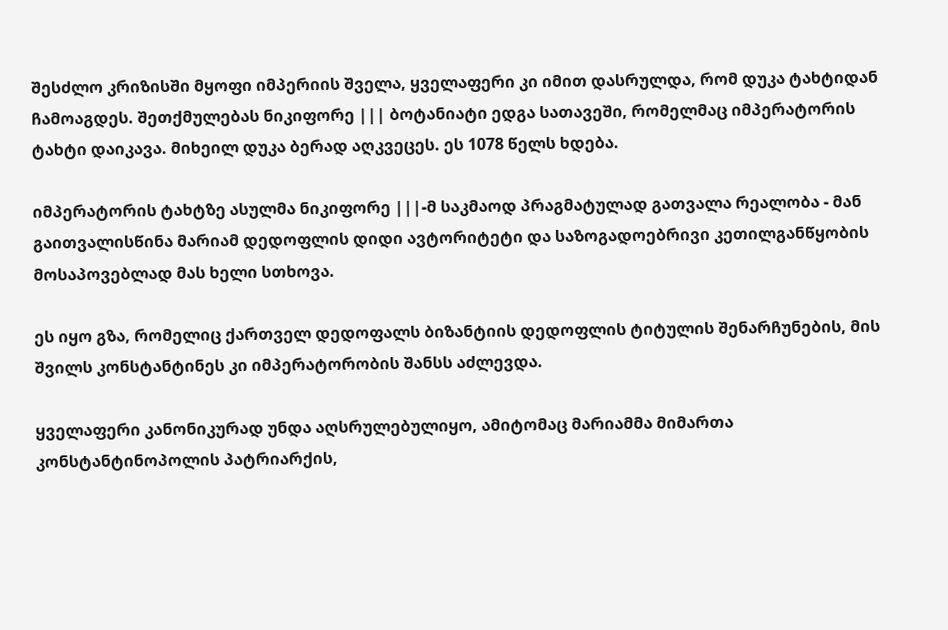შესძლო კრიზისში მყოფი იმპერიის შველა, ყველაფერი კი იმით დასრულდა, რომ დუკა ტახტიდან ჩამოაგდეს. შეთქმულებას ნიკიფორე ||| ბოტანიატი ედგა სათავეში, რომელმაც იმპერატორის ტახტი დაიკავა. მიხეილ დუკა ბერად აღკვეცეს. ეს 1078 წელს ხდება.

იმპერატორის ტახტზე ასულმა ნიკიფორე |||-მ საკმაოდ პრაგმატულად გათვალა რეალობა - მან გაითვალისწინა მარიამ დედოფლის დიდი ავტორიტეტი და საზოგადოებრივი კეთილგანწყობის მოსაპოვებლად მას ხელი სთხოვა.

ეს იყო გზა, რომელიც ქართველ დედოფალს ბიზანტიის დედოფლის ტიტულის შენარჩუნების, მის შვილს კონსტანტინეს კი იმპერატორობის შანსს აძლევდა.

ყველაფერი კანონიკურად უნდა აღსრულებულიყო, ამიტომაც მარიამმა მიმართა კონსტანტინოპოლის პატრიარქის,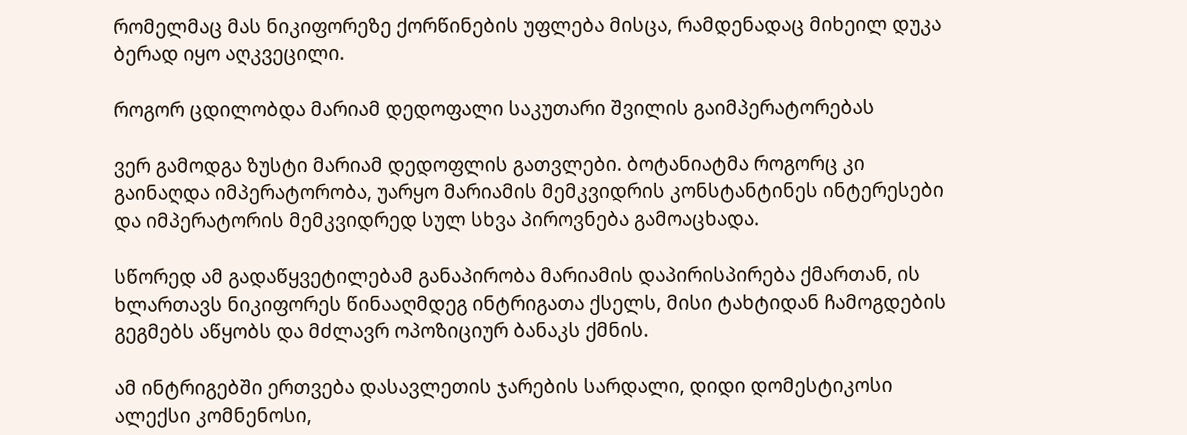რომელმაც მას ნიკიფორეზე ქორწინების უფლება მისცა, რამდენადაც მიხეილ დუკა ბერად იყო აღკვეცილი.

როგორ ცდილობდა მარიამ დედოფალი საკუთარი შვილის გაიმპერატორებას

ვერ გამოდგა ზუსტი მარიამ დედოფლის გათვლები. ბოტანიატმა როგორც კი გაინაღდა იმპერატორობა, უარყო მარიამის მემკვიდრის კონსტანტინეს ინტერესები და იმპერატორის მემკვიდრედ სულ სხვა პიროვნება გამოაცხადა.

სწორედ ამ გადაწყვეტილებამ განაპირობა მარიამის დაპირისპირება ქმართან, ის ხლართავს ნიკიფორეს წინააღმდეგ ინტრიგათა ქსელს, მისი ტახტიდან ჩამოგდების გეგმებს აწყობს და მძლავრ ოპოზიციურ ბანაკს ქმნის.

ამ ინტრიგებში ერთვება დასავლეთის ჯარების სარდალი, დიდი დომესტიკოსი ალექსი კომნენოსი,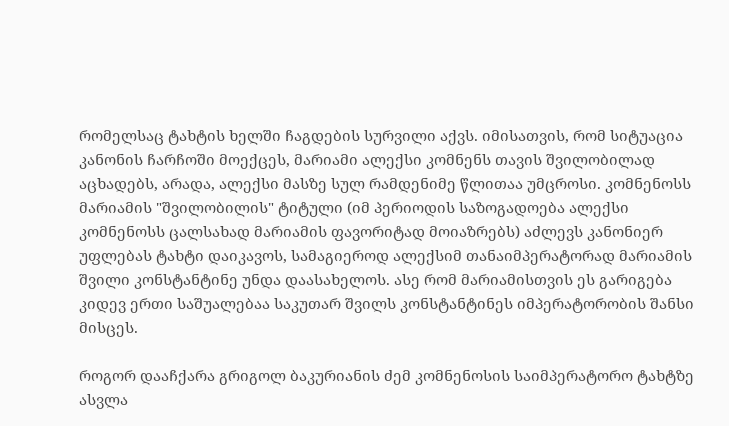რომელსაც ტახტის ხელში ჩაგდების სურვილი აქვს. იმისათვის, რომ სიტუაცია კანონის ჩარჩოში მოექცეს, მარიამი ალექსი კომნენს თავის შვილობილად აცხადებს, არადა, ალექსი მასზე სულ რამდენიმე წლითაა უმცროსი. კომნენოსს მარიამის "შვილობილის" ტიტული (იმ პერიოდის საზოგადოება ალექსი კომნენოსს ცალსახად მარიამის ფავორიტად მოიაზრებს) აძლევს კანონიერ უფლებას ტახტი დაიკავოს, სამაგიეროდ ალექსიმ თანაიმპერატორად მარიამის შვილი კონსტანტინე უნდა დაასახელოს. ასე რომ მარიამისთვის ეს გარიგება კიდევ ერთი საშუალებაა საკუთარ შვილს კონსტანტინეს იმპერატორობის შანსი მისცეს.

როგორ დააჩქარა გრიგოლ ბაკურიანის ძემ კომნენოსის საიმპერატორო ტახტზე ასვლა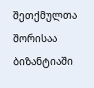შეთქმულთა შორისაა ბიზანტიაში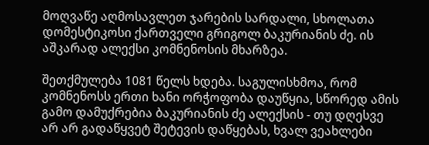მოღვაწე აღმოსავლეთ ჯარების სარდალი, სხოლათა დომესტიკოსი ქართველი გრიგოლ ბაკურიანის ძე. ის აშკარად ალექსი კომნენოსის მხარზეა.

შეთქმულება 1081 წელს ხდება. საგულისხმოა, რომ კომნენოსს ერთი ხანი ორჭოფობა დაუწყია, სწორედ ამის გამო დამუქრებია ბაკურიანის ძე ალექსის - თუ დღესვე არ არ გადაწყვეტ შეტევის დაწყებას, ხვალ ვეახლები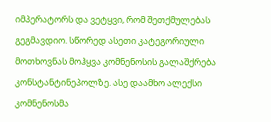იმპერატორს და ვეტყვი, რომ შეთქმულებას გეგმავდიო. სწორედ ასეთი კატეგორიული მოთხოვნას მოჰყვა კომნენოსის გალაშქრება კონსტანტინეპოლზე. ასე დაამხო ალექსი კომნენოსმა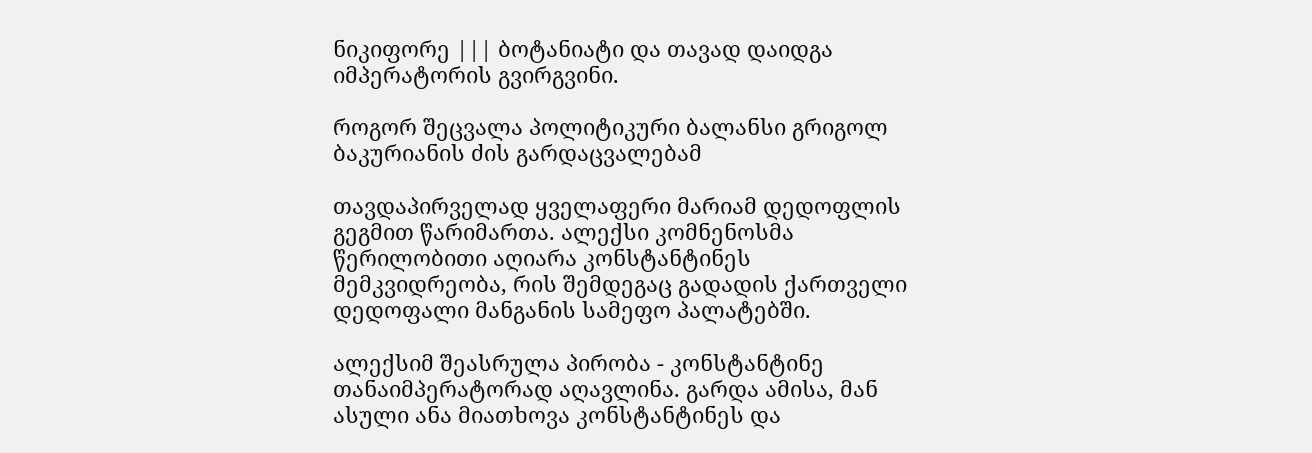ნიკიფორე ||| ბოტანიატი და თავად დაიდგა იმპერატორის გვირგვინი.

როგორ შეცვალა პოლიტიკური ბალანსი გრიგოლ ბაკურიანის ძის გარდაცვალებამ

თავდაპირველად ყველაფერი მარიამ დედოფლის გეგმით წარიმართა. ალექსი კომნენოსმა წერილობითი აღიარა კონსტანტინეს მემკვიდრეობა, რის შემდეგაც გადადის ქართველი დედოფალი მანგანის სამეფო პალატებში.

ალექსიმ შეასრულა პირობა - კონსტანტინე თანაიმპერატორად აღავლინა. გარდა ამისა, მან ასული ანა მიათხოვა კონსტანტინეს და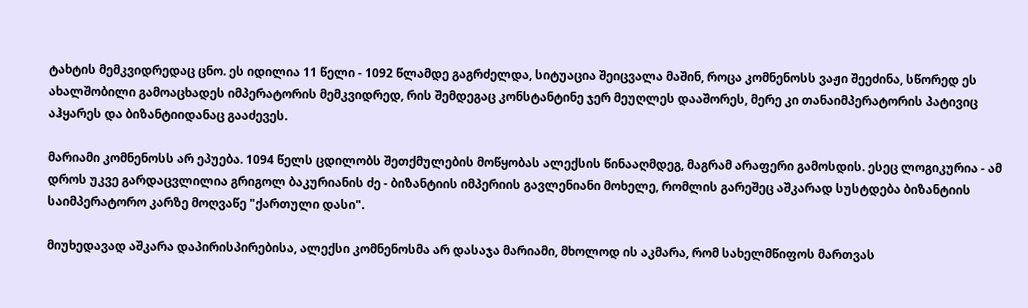ტახტის მემკვიდრედაც ცნო. ეს იდილია 11 წელი - 1092 წლამდე გაგრძელდა, სიტუაცია შეიცვალა მაშინ, როცა კომნენოსს ვაჟი შეეძინა, სწორედ ეს ახალშობილი გამოაცხადეს იმპერატორის მემკვიდრედ, რის შემდეგაც კონსტანტინე ჯერ მეუღლეს დააშორეს, მერე კი თანაიმპერატორის პატივიც აჰყარეს და ბიზანტიიდანაც გააძევეს.

მარიამი კომნენოსს არ ეპუება. 1094 წელს ცდილობს შეთქმულების მოწყობას ალექსის წინააღმდეგ, მაგრამ არაფერი გამოსდის. ესეც ლოგიკურია - ამ დროს უკვე გარდაცვლილია გრიგოლ ბაკურიანის ძე - ბიზანტიის იმპერიის გავლენიანი მოხელე, რომლის გარეშეც აშკარად სუსტდება ბიზანტიის საიმპერატორო კარზე მოღვაწე "ქართული დასი".

მიუხედავად აშკარა დაპირისპირებისა, ალექსი კომნენოსმა არ დასაჯა მარიამი, მხოლოდ ის აკმარა, რომ სახელმწიფოს მართვას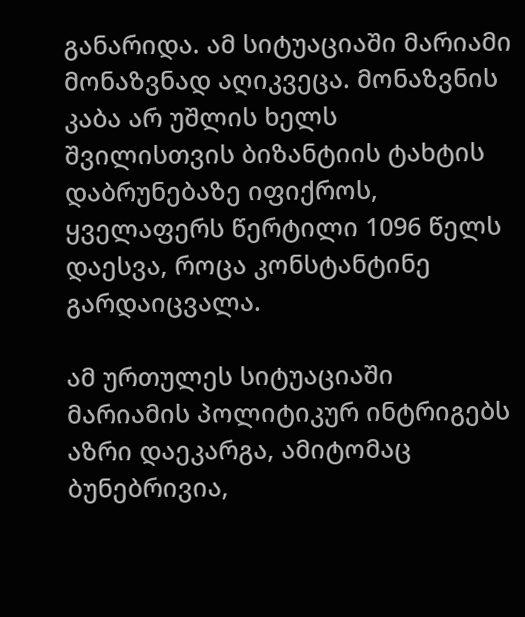განარიდა. ამ სიტუაციაში მარიამი მონაზვნად აღიკვეცა. მონაზვნის კაბა არ უშლის ხელს შვილისთვის ბიზანტიის ტახტის დაბრუნებაზე იფიქროს, ყველაფერს წერტილი 1096 წელს დაესვა, როცა კონსტანტინე გარდაიცვალა.

ამ ურთულეს სიტუაციაში მარიამის პოლიტიკურ ინტრიგებს აზრი დაეკარგა, ამიტომაც ბუნებრივია,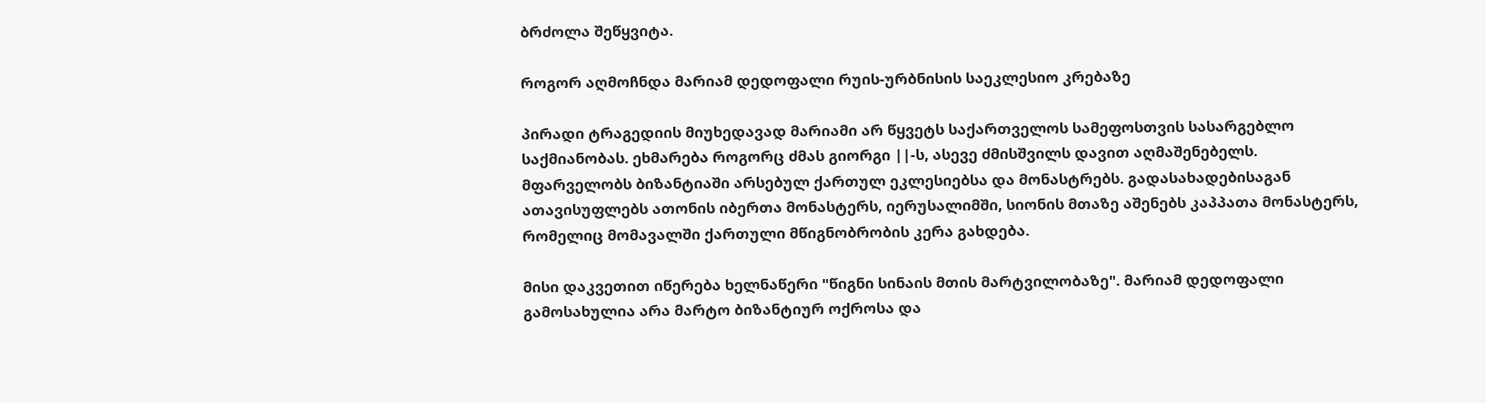ბრძოლა შეწყვიტა.

როგორ აღმოჩნდა მარიამ დედოფალი რუის-ურბნისის საეკლესიო კრებაზე

პირადი ტრაგედიის მიუხედავად მარიამი არ წყვეტს საქართველოს სამეფოსთვის სასარგებლო საქმიანობას. ეხმარება როგორც ძმას გიორგი ||-ს, ასევე ძმისშვილს დავით აღმაშენებელს. მფარველობს ბიზანტიაში არსებულ ქართულ ეკლესიებსა და მონასტრებს. გადასახადებისაგან ათავისუფლებს ათონის იბერთა მონასტერს, იერუსალიმში, სიონის მთაზე აშენებს კაპპათა მონასტერს, რომელიც მომავალში ქართული მწიგნობრობის კერა გახდება.

მისი დაკვეთით იწერება ხელნაწერი "წიგნი სინაის მთის მარტვილობაზე". მარიამ დედოფალი გამოსახულია არა მარტო ბიზანტიურ ოქროსა და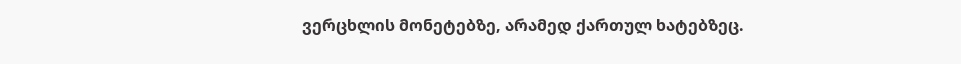ვერცხლის მონეტებზე, არამედ ქართულ ხატებზეც.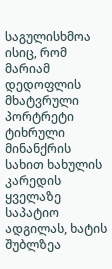საგულისხმოა ისიც, რომ მარიამ დედოფლის მხატვრული პორტრეტი ტიხრული მინანქრის სახით ხახულის კარედის ყველაზე საპატიო ადგილას, ხატის შუბლზეა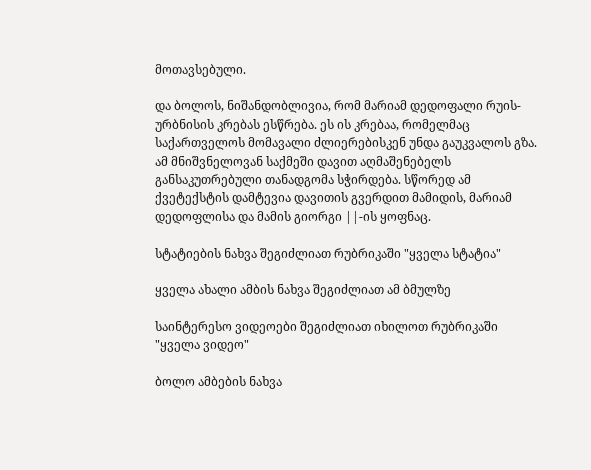მოთავსებული.

და ბოლოს, ნიშანდობლივია, რომ მარიამ დედოფალი რუის-ურბნისის კრებას ესწრება. ეს ის კრებაა, რომელმაც საქართველოს მომავალი ძლიერებისკენ უნდა გაუკვალოს გზა. ამ მნიშვნელოვან საქმეში დავით აღმაშენებელს განსაკუთრებული თანადგომა სჭირდება. სწორედ ამ ქვეტექსტის დამტევია დავითის გვერდით მამიდის, მარიამ დედოფლისა და მამის გიორგი ||-ის ყოფნაც.

სტატიების ნახვა შეგიძლიათ რუბრიკაში "ყველა სტატია"

ყველა ახალი ამბის ნახვა შეგიძლიათ ამ ბმულზე

საინტერესო ვიდეოები შეგიძლიათ იხილოთ რუბრიკაში "ყველა ვიდეო"

ბოლო ამბების ნახვა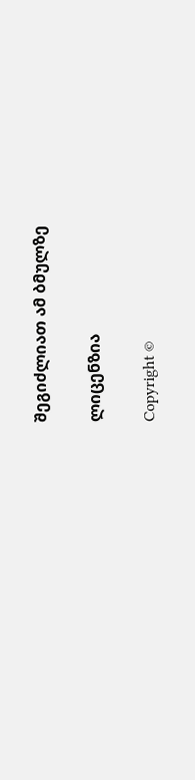შეგიძლიათ ამ ბმულზე

ლიცენზია

Copyright ©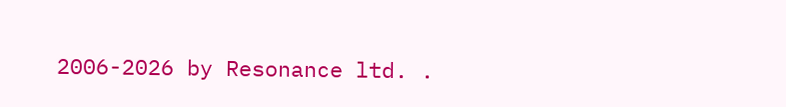2006-2026 by Resonance ltd. .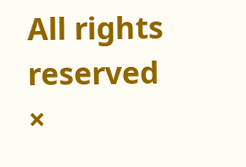All rights reserved
×